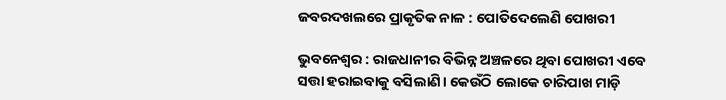ଜବରଦଖଲରେ ପ୍ରାକୃତିକ ନାଳ : ପୋତିଦେଲେଣି ପୋଖରୀ

ଭୁବନେଶ୍ବର : ରାଜଧାନୀର ବିଭିନ୍ନ ଅଞ୍ଚଳରେ ଥିବା ପୋଖରୀ ଏବେ ସତ୍ତା ହରାଇବାକୁ ବସିଲାଣି। କେଉଁଠି ଲୋକେ ଚାରିପାଖ ମାଡ଼ି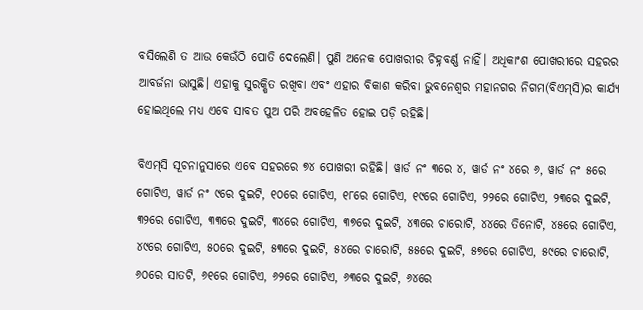ବସିଲେଣି ତ ଆଉ କେଉଁଠି ପୋତି ଦେଲେଣି। ପୁଣି ଅନେକ ପୋଖରୀର ଚିହ୍ନବର୍ଣ୍ଣ ନାହିଁ। ଅଧିକାଂଶ ପୋଖରୀରେ ସହରର ଆବର୍ଜନା ଭାସୁଛି। ଏହାକୁ ସୁରକ୍ଷିତ ରଖିବା ଏବଂ ଏହାର ବିକାଶ କରିବା ଭୁବନେଶ୍ବର ମହାନଗର ନିଗମ(ବିଏମ୍‌ସି)ର କାର୍ଯ୍ୟ ହୋଇଥିଲେ ମଧ୍ୟ ଏବେ ସାବତ ପୁଅ ପରି ଅବହେଳିତ ହୋଇ ପଡ଼ି ରହିଛି।

ବିଏମ୍‌ସି ସୂଚନାନୁସାରେ ଏବେ ସହରରେ ୭୪ ପୋଖରୀ ରହିଛି। ୱାର୍ଡ ନଂ ୩ରେ ୪, ୱାର୍ଡ ନଂ ୪ରେ ୬, ୱାର୍ଡ ନଂ ୫ରେ ଗୋଟିଏ, ୱାର୍ଡ ନଂ ୯ରେ ଦୁଇଟି, ୧୦ରେ ଗୋଟିଏ, ୧୮ରେ ଗୋଟିଏ, ୧୯ରେ ଗୋଟିଏ, ୨୨ରେ ଗୋଟିଏ, ୨୩ରେ ଦୁଇଟି, ୩୨ରେ ଗୋଟିଏ, ୩୩ରେ ଦୁଇଟି, ୩୪ରେ ଗୋଟିଏ, ୩୭ରେ ଦୁଇଟି, ୪୩ରେ ଚାରୋଟି, ୪୪ରେ ତିନୋଟି, ୪୫ରେ ଗୋଟିଏ, ୪୯ରେ ଗୋଟିଏ, ୫୦ରେ ଦୁଇଟି, ୫୩ରେ ଦୁଇଟି, ୫୪ରେ ଚାରୋଟି, ୫୫ରେ ଦୁଇଟି, ୫୭ରେ ଗୋଟିଏ, ୫୯ରେ ଚାରୋଟି, ୬୦ରେ ସାତଟି, ୬୧ରେ ଗୋଟିଏ, ୬୨ରେ ଗୋଟିଏ, ୬୩ରେ ଦୁଇଟି, ୬୪ରେ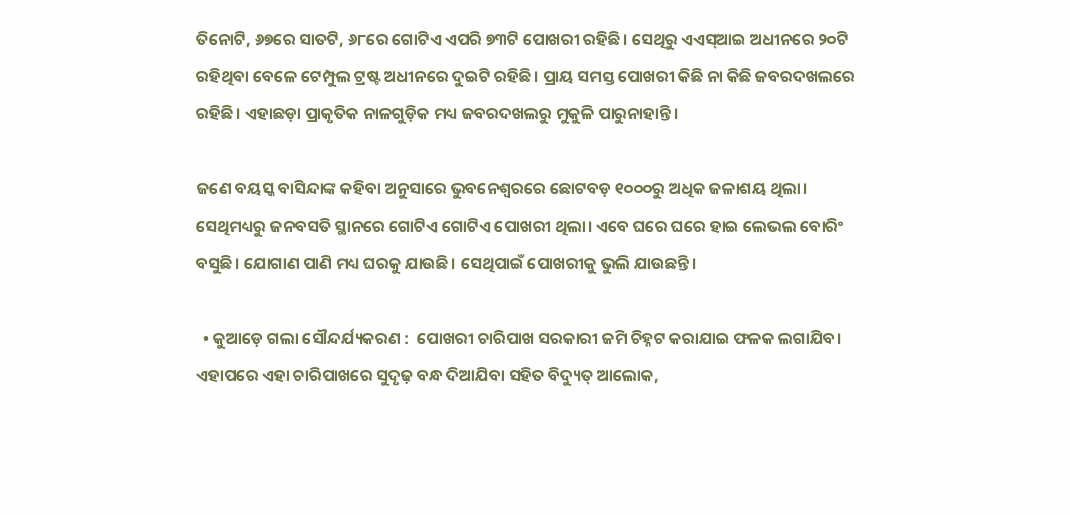ତିନୋଟି, ୬୭ରେ ସାତଟି, ୬୮ରେ ଗୋଟିଏ ଏପରି ୭୩ଟି ପୋଖରୀ ରହିଛି। ସେଥିରୁ ଏଏସ୍‌ଆଇ ଅଧୀନରେ ୨୦ଟି ରହିଥିବା ବେଳେ ଟେମ୍ପୁଲ ଟ୍ରଷ୍ଟ ଅଧୀନରେ ଦୁଇଟି ରହିଛି। ପ୍ରାୟ ସମସ୍ତ ପୋଖରୀ କିଛି ନା କିଛି ଜବରଦଖଲରେ ରହିଛି। ଏହାଛଡ଼ା ପ୍ରାକୃତିକ ନାଳଗୁଡ଼ିକ ମଧ୍ୟ ଜବରଦଖଲରୁ ମୁକୁଳି ପାରୁନାହାନ୍ତି।

ଜଣେ ବୟସ୍କ ବାସିନ୍ଦାଙ୍କ କହିବା ଅନୁସାରେ ଭୁବନେଶ୍ବରରେ ଛୋଟବଡ଼ ୧୦୦୦ରୁ ଅଧିକ ଜଳାଶୟ ଥିଲା। ସେଥିମଧ୍ୟରୁ ଜନବସତି ସ୍ଥାନରେ ଗୋଟିଏ ଗୋଟିଏ ପୋଖରୀ ଥିଲା। ଏବେ ଘରେ ଘରେ ହାଇ ଲେଭଲ ବୋରିଂ ବସୁଛି। ଯୋଗାଣ ପାଣି ମଧ୍ୟ ଘରକୁ ଯାଉଛି। ସେଥିପାଇଁ ପୋଖରୀକୁ ଭୁଲି ଯାଉଛନ୍ତି।

  • କୁଆଡ଼େ ଗଲା ସୌନ୍ଦର୍ଯ୍ୟକରଣ :  ପୋଖରୀ ଚାରିପାଖ ସରକାରୀ ଜମି ଚିହ୍ନଟ କରାଯାଇ ଫଳକ ଲଗାଯିବ। ଏହାପରେ ଏହା ଚାରିପାଖରେ ସୁଦୃଢ଼ ବନ୍ଧ ଦିଆଯିବା ସହିତ ବିଦ୍ୟୁତ୍‌ ଆଲୋକ,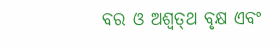ବର ଓ ଅଶ୍ବତ୍‌ଥ ବୃକ୍ଷ ଏବଂ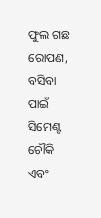ଫୁଲ ଗଛ ରୋପଣ, ବସିବା ପାଇଁ ସିମେଣ୍ଟ ଚୌକି ଏବଂ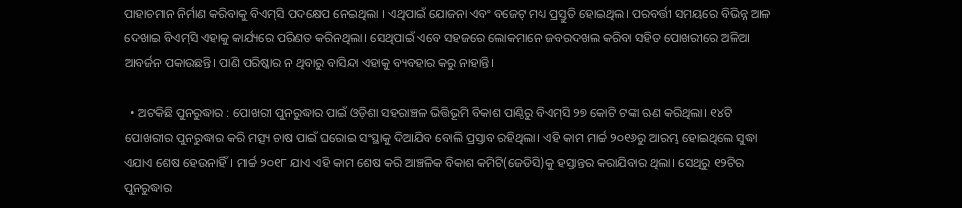ପାହାଚମାନ ନିର୍ମାଣ କରିବାକୁ ବିଏମ୍‌ସି ପଦକ୍ଷେପ ନେଇଥିଲା । ଏଥିପାଇଁ ଯୋଜନା ଏବଂ ବଜେଟ୍‌ ମଧ୍ୟ ପ୍ରସ୍ତୁତି ହୋଇଥିଲ। ପରବର୍ତ୍ତୀ ସମୟରେ ବିଭିନ୍ନ ଆଳ ଦେଖାଇ ବିଏମ୍‌ସି ଏହାକୁ କାର୍ଯ୍ୟରେ ପରିଣତ କରିନଥିଲା। ସେଥିପାଇଁ ଏବେ ସହଜରେ‌ ଲୋକମାନେ ଜବରଦଖଲ କରିବା ସହିତ ପୋଖରୀରେ ଅଳିଆ ଆବର୍ଜନ ପକାଉଛନ୍ତି। ପାଣି ପରିଷ୍କାର ନ ଥିବାରୁ ବାସିନ୍ଦା ଏହାକୁ ବ୍ୟବହାର କରୁ ନାହାନ୍ତି।

  • ଅଟକିଛି ପୁନରୁଦ୍ଧାର : ପୋଖରୀ ପୁନରୁଦ୍ଧାର ପାଇଁ ଓଡ଼ିଶା ସହରାଞ୍ଚଳ ଭିତ୍ତିଭୂମି ବିକାଶ ପାଣ୍ଠିରୁ ବିଏମ୍‌ସି ୨୭ କୋଟି ଟଙ୍କା ଋଣ କରିଥିଲା। ୧୪ଟି ପୋଖରୀର ପୁନରୁଦ୍ଧାର କରି ମତ୍ସ୍ୟ ଚାଷ ପାଇଁ ଘରୋଇ ସଂସ୍ଥାକୁ ଦିଆଯିବ ବୋଲି ପ୍ରସ୍ତାବ ରହିଥିଲା। ଏହି କାମ ମାର୍ଚ୍ଚ ୨୦୧୬ରୁ ଆରମ୍ଭ ହୋଇଥିଲେ ସୁଦ୍ଧା ଏଯାଏ ଶେଷ ହେଉନାହିଁ। ମାର୍ଚ୍ଚ ୨୦୧୮ ଯାଏ ଏହି କାମ ଶେଷ କରି ଆଞ୍ଚଳିକ ବିକାଶ କମିଟି(ଜେଡିସି)କୁ ହସ୍ତାନ୍ତର କରାଯିବାର ଥିଲା। ସେଥିରୁ ୧୨ଟିର ପୁନରୁଦ୍ଧାର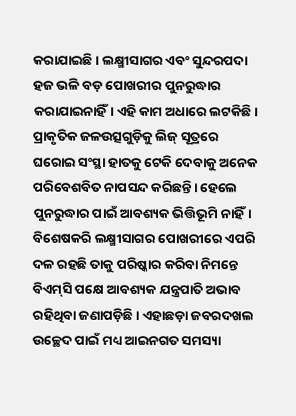କରାଯାଇଛି। ଲକ୍ଷ୍ମୀସାଗର ଏବଂ ସୁନ୍ଦରପଦା ହଜ ଭଳି ବଡ଼ ପୋଖରୀର ପୁନରୁଦ୍ଧାର କରାଯାଇନାହିଁ। ଏହି କାମ ଅଧାରେ ଲଟକିଛି। ପ୍ରାକୃତିକ ଜଳଉତ୍ସଗୁଡ଼ିକୁ ଲିଜ୍‌ ସୂତ୍ରରେ ଘରୋଇ ସଂସ୍ଥା ହାତକୁ ଟେକି ଦେବାକୁ ଅନେକ ପରିବେଶବିତ ନାପସନ୍ଦ କରିଛନ୍ତି। ହେଲେ ପୁନରୁଦ୍ଧାର ପାଇଁ ଆବଶ୍ୟକ ଭିତ୍ତିଭୂମି ନାହିଁ। ବିଶେଷକରି ଲକ୍ଷ୍ମୀସାଗର ପୋଖରୀରେ ଏପରି ଦଳ ରହଛି ତାକୁ ପରିଷ୍କାର କରିବା ନିମନ୍ତେ ବିଏମ୍‌ସି ପକ୍ଷେ ଆବଶ୍ୟକ ଯନ୍ତ୍ରପାତି ଅଭାବ ରହିଥିବା ଜଣାପଡ଼ିଛି। ଏହାଛଡ଼ା ଜବରଦଖଲ ଉଚ୍ଛେଦ ପାଇଁ ମଧ୍ୟ ଆଇନଗତ ସମସ୍ୟା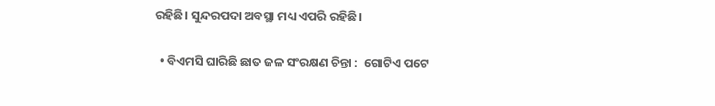ରହିଛି। ସୁନ୍ଦରପଦା ଅବସ୍ଥା ମଧ୍ୟ ଏପରି ରହିଛି।

  • ବିଏମସି ଘାରିଛି ଛାତ ଜଳ ସଂରକ୍ଷଣ ଚିନ୍ତା :  ଗୋଟିଏ ପଟେ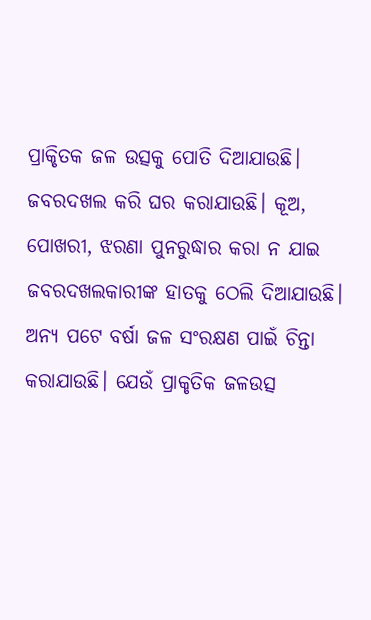ପ୍ରାକୃିତକ ଜଳ ଉତ୍ସକୁ ପୋତି ଦିଆଯାଉଛି। ଜବରଦଖଲ କରି ଘର କରାଯାଉଛି। କୂଅ, ପୋଖରୀ, ଝରଣା ପୁନରୁଦ୍ଧାର କରା ନ ଯାଇ ଜବରଦଖଲକାରୀଙ୍କ ହାତକୁ ଠେଲି ଦିଆଯାଉଛି। ଅନ୍ୟ ପଟେ ବର୍ଷା ଜଳ ସଂରକ୍ଷଣ ପାଇଁ ଚିନ୍ତା କରାଯାଉଛି। ଯେଉଁ ପ୍ରାକୃତିକ ଜଳଉତ୍ସ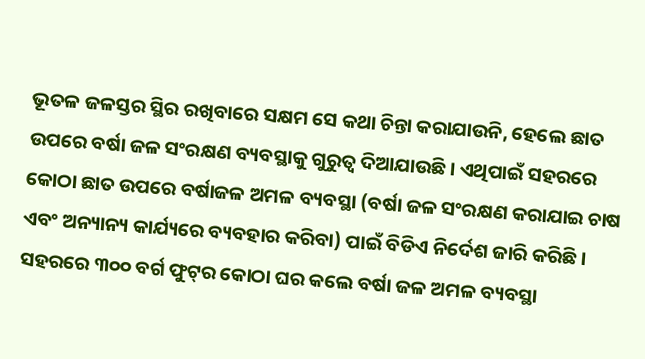ଭୂତଳ ଜଳସ୍ତର ସ୍ଥିର ରଖିବାରେ ସକ୍ଷମ ସେ କଥା ଚିନ୍ତା କରାଯାଉନି, ହେଲେ ଛାତ ଉପରେ ବର୍ଷା ଜଳ ସଂରକ୍ଷଣ ବ୍ୟବସ୍ଥାକୁ ଗୁରୁତ୍ବ ଦିଆଯାଉଛି। ଏଥିପାଇଁ ସହରରେ କୋଠା ଛାତ ଉପରେ ବର୍ଷାଜଳ ଅମଳ ବ୍ୟବସ୍ଥା (ବର୍ଷା ଜଳ ସଂରକ୍ଷଣ କରାଯାଇ ଚାଷ ଏବଂ ଅନ୍ୟାନ୍ୟ କାର୍ଯ୍ୟରେ ବ୍ୟବହାର କରିବା) ପାଇଁ ବିଡିଏ ନିର୍ଦେଶ ଜାରି କରିଛି। ସହରରେ ୩୦୦ ବର୍ଗ ଫୁଟ୍‌ର କୋଠା ଘର କଲେ ବର୍ଷା ଜଳ ଅମଳ ବ୍ୟବସ୍ଥା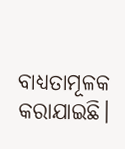ବାଧ୍ୟତାମୂଳକ କରାଯାଇଛି।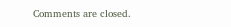Comments are closed.